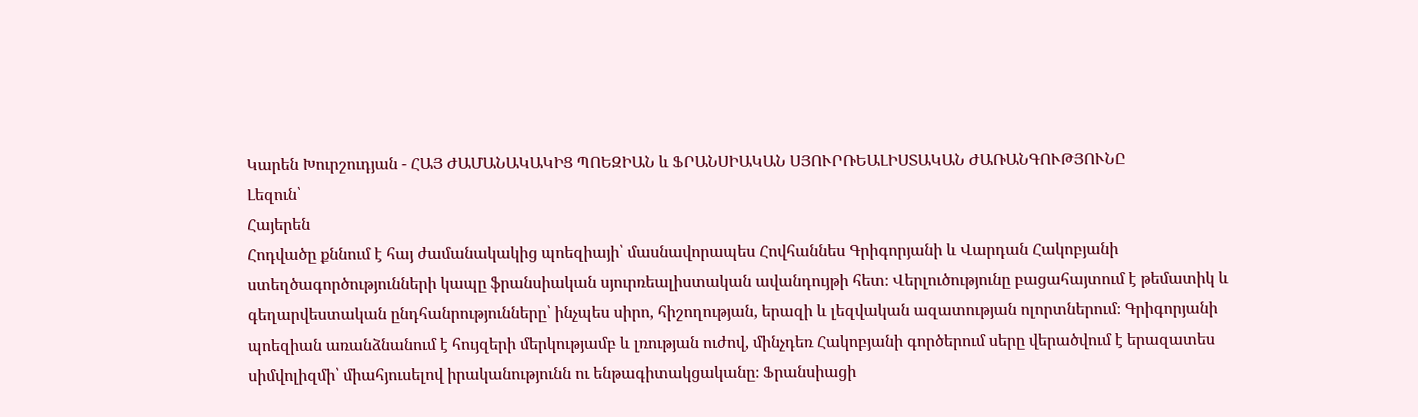Կարեն Խուրշուդյան - ՀԱՅ ԺԱՄԱՆԱԿԱԿԻՑ ՊՈԵԶԻԱՆ և ՖՐԱՆՍԻԱԿԱՆ ՍՅՈՒՐՌԵԱԼԻՍՏԱԿԱՆ ԺԱՌԱՆԳՈՒԹՅՈՒՆԸ
Լեզուն՝
Հայերեն
Հոդվածը քննում է հայ ժամանակակից պոեզիայի՝ մասնավորապես Հովհաննես Գրիգորյանի և Վարդան Հակոբյանի ստեղծագործությունների կապը ֆրանսիական սյուրռեալիստական ավանդույթի հետ։ Վերլուծությունը բացահայտում է թեմատիկ և գեղարվեստական ընդհանրությունները՝ ինչպես սիրո, հիշողության, երազի և լեզվական ազատության ոլորտներում։ Գրիգորյանի պոեզիան առանձնանում է հույզերի մերկությամբ և լռության ուժով, մինչդեռ Հակոբյանի գործերում սերը վերածվում է երազատես սիմվոլիզմի՝ միահյուսելով իրականությունն ու ենթագիտակցականը։ Ֆրանսիացի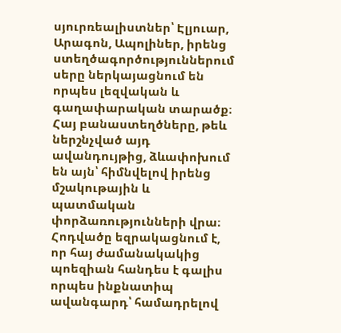սյուրռեալիստներ՝ Էլյուար, Արագոն, Ապոլիներ, իրենց ստեղծագործություններում սերը ներկայացնում են որպես լեզվական և գաղափարական տարածք։ Հայ բանաստեղծները, թեև ներշնչված այդ ավանդույթից, ձևափոխում են այն՝ հիմնվելով իրենց մշակութային և պատմական փորձառությունների վրա։ Հոդվածը եզրակացնում է, որ հայ ժամանակակից պոեզիան հանդես է գալիս որպես ինքնատիպ ավանգարդ՝ համադրելով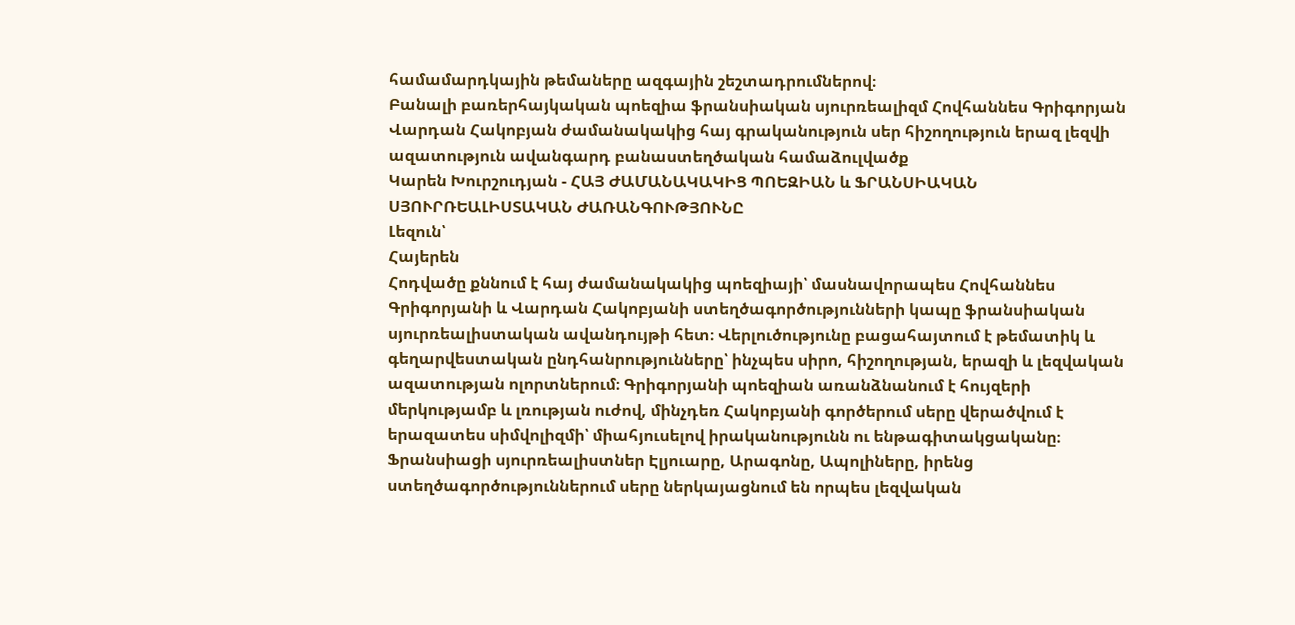համամարդկային թեմաները ազգային շեշտադրումներով։
Բանալի բառերհայկական պոեզիա ֆրանսիական սյուրռեալիզմ Հովհաննես Գրիգորյան Վարդան Հակոբյան ժամանակակից հայ գրականություն սեր հիշողություն երազ լեզվի ազատություն ավանգարդ բանաստեղծական համաձուլվածք
Կարեն Խուրշուդյան - ՀԱՅ ԺԱՄԱՆԱԿԱԿԻՑ ՊՈԵԶԻԱՆ և ՖՐԱՆՍԻԱԿԱՆ ՍՅՈՒՐՌԵԱԼԻՍՏԱԿԱՆ ԺԱՌԱՆԳՈՒԹՅՈՒՆԸ
Լեզուն՝
Հայերեն
Հոդվածը քննում է հայ ժամանակակից պոեզիայի՝ մասնավորապես Հովհաննես Գրիգորյանի և Վարդան Հակոբյանի ստեղծագործությունների կապը ֆրանսիական սյուրռեալիստական ավանդույթի հետ։ Վերլուծությունը բացահայտում է թեմատիկ և գեղարվեստական ընդհանրությունները՝ ինչպես սիրո, հիշողության, երազի և լեզվական ազատության ոլորտներում։ Գրիգորյանի պոեզիան առանձնանում է հույզերի մերկությամբ և լռության ուժով, մինչդեռ Հակոբյանի գործերում սերը վերածվում է երազատես սիմվոլիզմի՝ միահյուսելով իրականությունն ու ենթագիտակցականը։ Ֆրանսիացի սյուրռեալիստներ Էլյուարը, Արագոնը, Ապոլիները, իրենց ստեղծագործություններում սերը ներկայացնում են որպես լեզվական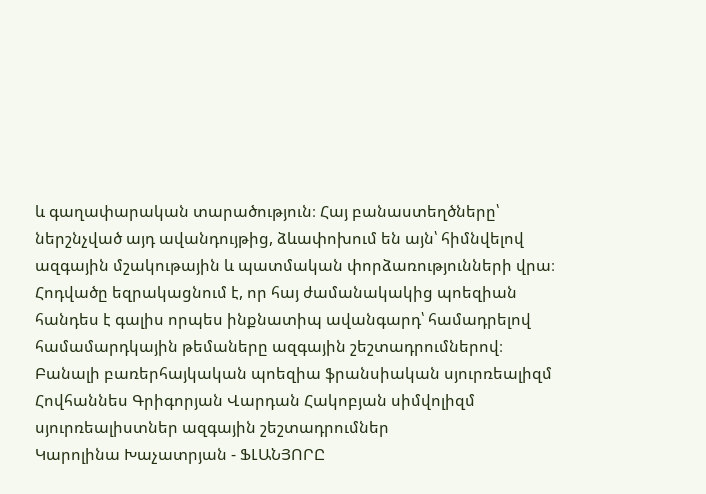և գաղափարական տարածություն։ Հայ բանաստեղծները՝ ներշնչված այդ ավանդույթից, ձևափոխում են այն՝ հիմնվելով ազգային մշակութային և պատմական փորձառությունների վրա։ Հոդվածը եզրակացնում է, որ հայ ժամանակակից պոեզիան հանդես է գալիս որպես ինքնատիպ ավանգարդ՝ համադրելով համամարդկային թեմաները ազգային շեշտադրումներով։
Բանալի բառերհայկական պոեզիա ֆրանսիական սյուրռեալիզմ Հովհաննես Գրիգորյան Վարդան Հակոբյան սիմվոլիզմ սյուրռեալիստներ ազգային շեշտադրումներ
Կարոլինա Խաչատրյան - ՖԼԱՆՅՈՐԸ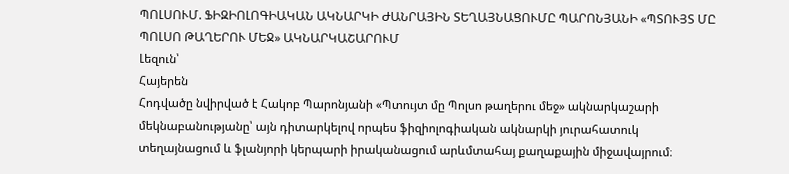ՊՈԼՍՈՒՄ. ՖԻԶԻՈԼՈԳԻԱԿԱՆ ԱԿՆԱՐԿԻ ԺԱՆՐԱՅԻՆ ՏԵՂԱՅՆԱՑՈՒՄԸ ՊԱՐՈՆՅԱՆԻ «ՊՏՈՒՅՏ ՄԸ ՊՈԼՍՈ ԹԱՂԵՐՈՒ ՄԵՋ» ԱԿՆԱՐԿԱՇԱՐՈՒՄ
Լեզուն՝
Հայերեն
Հոդվածը նվիրված է Հակոբ Պարոնյանի «Պտույտ մը Պոլսո թաղերու մեջ» ակնարկաշարի մեկնաբանությանը՝ այն դիտարկելով որպես ֆիզիոլոգիական ակնարկի յուրահատուկ տեղայնացում և ֆլանյորի կերպարի իրականացում արևմտահայ քաղաքային միջավայրում։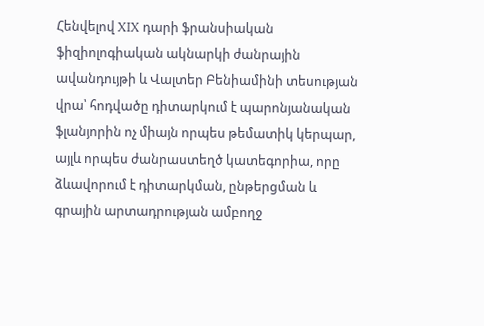Հենվելով XIX դարի ֆրանսիական ֆիզիոլոգիական ակնարկի ժանրային ավանդույթի և Վալտեր Բենիամինի տեսության վրա՝ հոդվածը դիտարկում է պարոնյանական ֆլանյորին ոչ միայն որպես թեմատիկ կերպար, այլև որպես ժանրաստեղծ կատեգորիա, որը ձևավորում է դիտարկման, ընթերցման և գրային արտադրության ամբողջ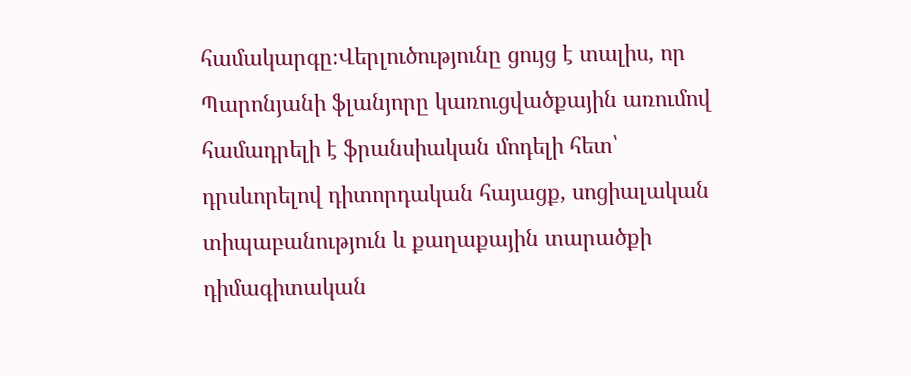համակարգը։Վերլուծությունը ցույց է տալիս, որ Պարոնյանի ֆլանյորը կառուցվածքային առումով համադրելի է ֆրանսիական մոդելի հետ՝ դրսևորելով դիտորդական հայացք, սոցիալական տիպաբանություն և քաղաքային տարածքի դիմագիտական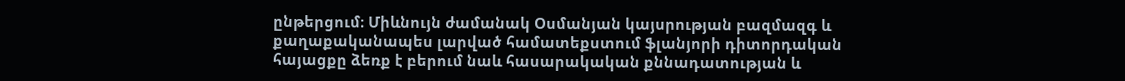ընթերցում։ Միևնույն ժամանակ Օսմանյան կայսրության բազմազգ և քաղաքականապես լարված համատեքստում ֆլանյորի դիտորդական հայացքը ձեռք է բերում նաև հասարակական քննադատության և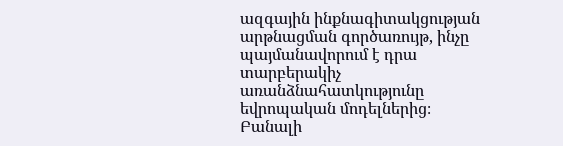ազգային ինքնագիտակցության արթնացման գործառույթ, ինչը պայմանավորում է դրա տարբերակիչ առանձնահատկությունը եվրոպական մոդելներից։
Բանալի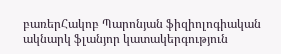բառերՀակոբ Պարոնյան ֆիզիոլոգիական ակնարկ ֆլանյոր կատակերգություն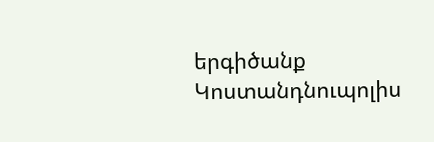երգիծանք Կոստանդնուպոլիս